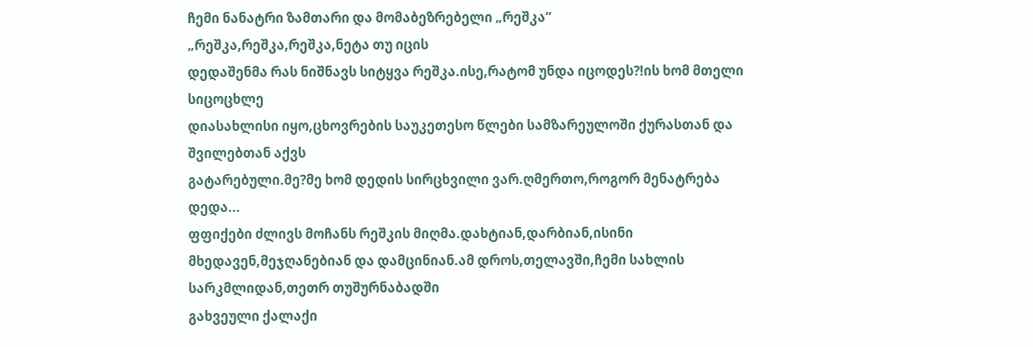ჩემი ნანატრი ზამთარი და მომაბეზრებელი „რეშკა“
„რეშკა,რეშკა,რეშკა,ნეტა თუ იცის
დედაშენმა რას ნიშნავს სიტყვა რეშკა.ისე,რატომ უნდა იცოდეს?!ის ხომ მთელი სიცოცხლე
დიასახლისი იყო,ცხოვრების საუკეთესო წლები სამზარეულოში ქურასთან და შვილებთან აქვს
გატარებული.მე?მე ხომ დედის სირცხვილი ვარ.ღმერთო,როგორ მენატრება დედა...
ფფიქები ძლივს მოჩანს რეშკის მიღმა.დახტიან,დარბიან,ისინი
მხედავენ,მეჯღანებიან და დამცინიან.ამ დროს,თელავში,ჩემი სახლის სარკმლიდან,თეთრ თუშურნაბადში
გახვეული ქალაქი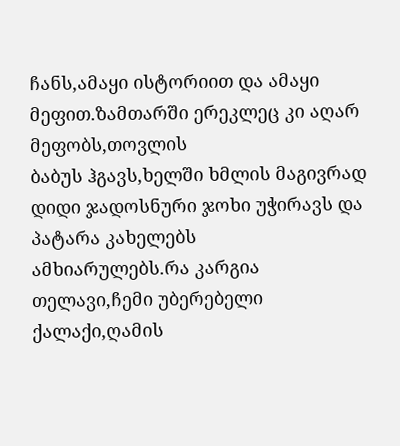ჩანს,ამაყი ისტორიით და ამაყი მეფით.ზამთარში ერეკლეც კი აღარ მეფობს,თოვლის
ბაბუს ჰგავს,ხელში ხმლის მაგივრად დიდი ჯადოსნური ჯოხი უჭირავს და პატარა კახელებს
ამხიარულებს.რა კარგია თელავი,ჩემი უბერებელი ქალაქი,ღამის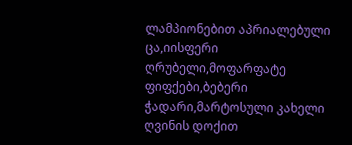ლამპიონებით აპრიალებული
ცა,იისფერი ღრუბელი,მოფარფატე ფიფქები,ბებერი ჭადარი,მარტოსული კახელი ღვინის დოქით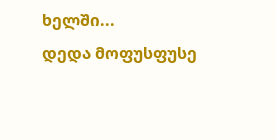ხელში...
დედა მოფუსფუსე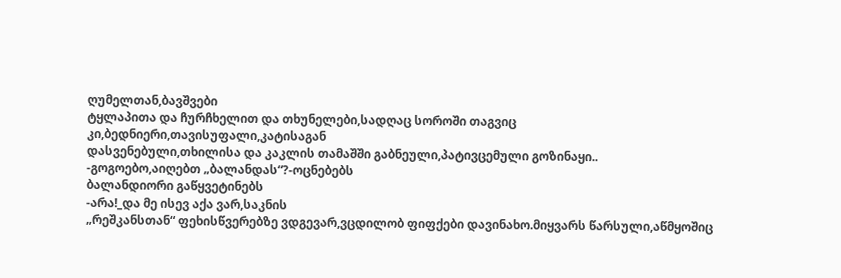ღუმელთან,ბავშვები
ტყლაპითა და ჩურჩხელით და თხუნელები,სადღაც სოროში თაგვიც კი,ბედნიერი,თავისუფალი,კატისაგან
დასვენებული,თხილისა და კაკლის თამაშში გაბნეული,პატივცემული გოზინაყი..
-გოგოებო,აიღებთ „ბალანდას“?-ოცნებებს
ბალანდიორი გაწყვეტინებს
-არა!_და მე ისევ აქა ვარ,საკნის
„რეშკანსთან“ ფეხისწვერებზე ვდგევარ,ვცდილობ ფიფქები დავინახო.მიყვარს წარსული,აწმყოშიც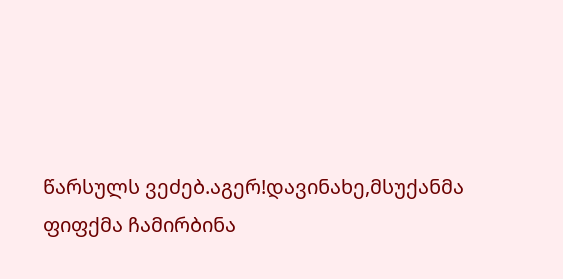წარსულს ვეძებ.აგერ!დავინახე,მსუქანმა ფიფქმა ჩამირბინა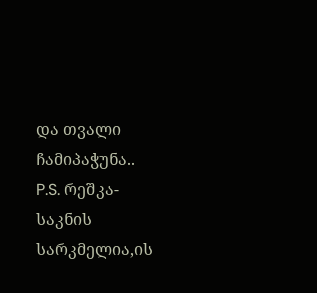და თვალი ჩამიპაჭუნა..
P.S. რეშკა-საკნის სარკმელია,ის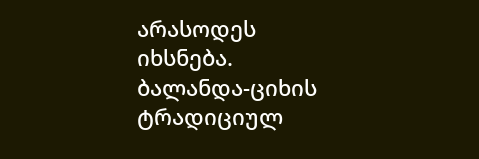არასოდეს იხსნება.
ბალანდა-ციხის ტრადიციულ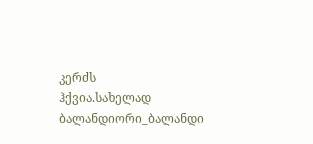კერძს
ჰქვია.სახელად ბალანდიორი_ბალანდი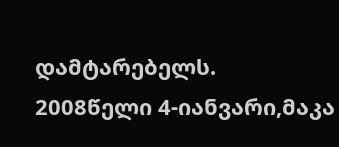დამტარებელს.
2008წელი 4-იანვარი,მაკა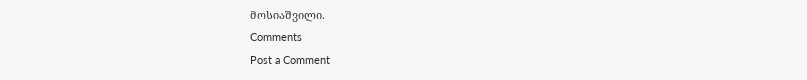მოსიაშვილი.
Comments
Post a Comment